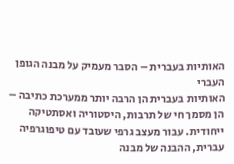האותיות בעברית – הסבר מעמיק על מבנה הגופן העברי
האותיות בעברית הן הרבה יותר ממערכת כתיבה – הן מסמך חי של תרבות, היסטוריה ואסתטיקה ייחודית. עבור מעצב גרפי שעובד עם טיפוגרפיה עברית, ההבנה של מבנה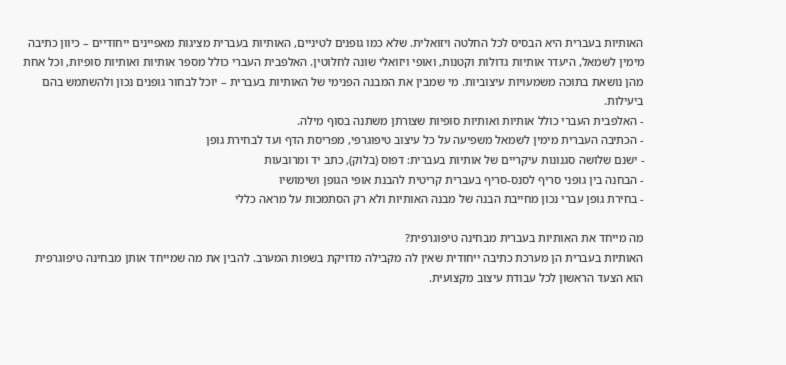האותיות בעברית היא הבסיס לכל החלטה ויזואלית. שלא כמו גופנים לטיניים, האותיות בעברית מציגות מאפיינים ייחודיים – כיוון כתיבה מימין לשמאל, היעדר אותיות גדולות וקטנות, ואופי ויזואלי שונה לחלוטין. האלפבית העברי כולל מספר אותיות ואותיות סופיות, וכל אחת מהן נושאת בתוכה משמעויות עיצוביות. מי שמבין את המבנה הפנימי של האותיות בעברית – יוכל לבחור גופנים נכון ולהשתמש בהם ביעילות.
- האלפבית העברי כולל אותיות ואותיות סופיות שצורתן משתנה בסוף מילה.
- הכתיבה העברית מימין לשמאל משפיעה על כל עיצוב טיפוגרפי, מפריסת הדף ועד לבחירת גופן
- ישנם שלושה סגנונות עיקריים של אותיות בעברית: דפוס (בלוק), כתב יד ומרובעות
- הבחנה בין גופני סריף לסנס-סריף בעברית קריטית להבנת אופי הגופן ושימושיו
- בחירת גופן עברי נכון מחייבת הבנה של מבנה האותיות ולא רק הסתמכות על מראה כללי

מה מייחד את האותיות בעברית מבחינה טיפוגרפית?
האותיות בעברית הן מערכת כתיבה ייחודית שאין לה מקבילה מדויקת בשפות המערב. להבין את מה שמייחד אותן מבחינה טיפוגרפית הוא הצעד הראשון לכל עבודת עיצוב מקצועית.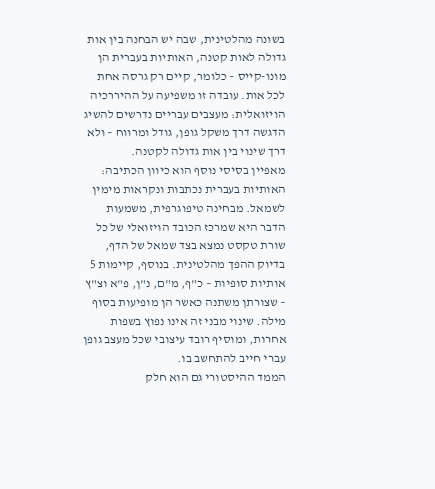בשונה מהלטינית, שבה יש הבחנה בין אות גדולה לאות קטנה, האותיות בעברית הן מונו-קייס – כלומר, קיים רק גרסה אחת לכל אות. עובדה זו משפיעה על ההיררכיה הויזואלית: מעצבים עבריים נדרשים להשיג הדגשה דרך משקל גופן, גודל ומרווח – ולא דרך שינוי בין אות גדולה לקטנה.
מאפיין בסיסי נוסף הוא כיוון הכתיבה: האותיות בעברית נכתבות ונקראות מימין לשמאל. מבחינה טיפוגרפית, משמעות הדבר היא שמרכז הכובד הויזואלי של כל שורת טקסט נמצא בצד שמאל של הדף, בדיוק ההפך מהלטינית. בנוסף, קיימות 5 אותיות סופיות – כ"ף, מ"ם, נ"ן, פ"א וצ"ץ – שצורתן משתנה כאשר הן מופיעות בסוף מילה. שינוי מבני זה אינו נפוץ בשפות אחרות, ומוסיף רובד עיצובי שכל מעצב גופן עברי חייב להתחשב בו.
הממד ההיסטורי גם הוא חלק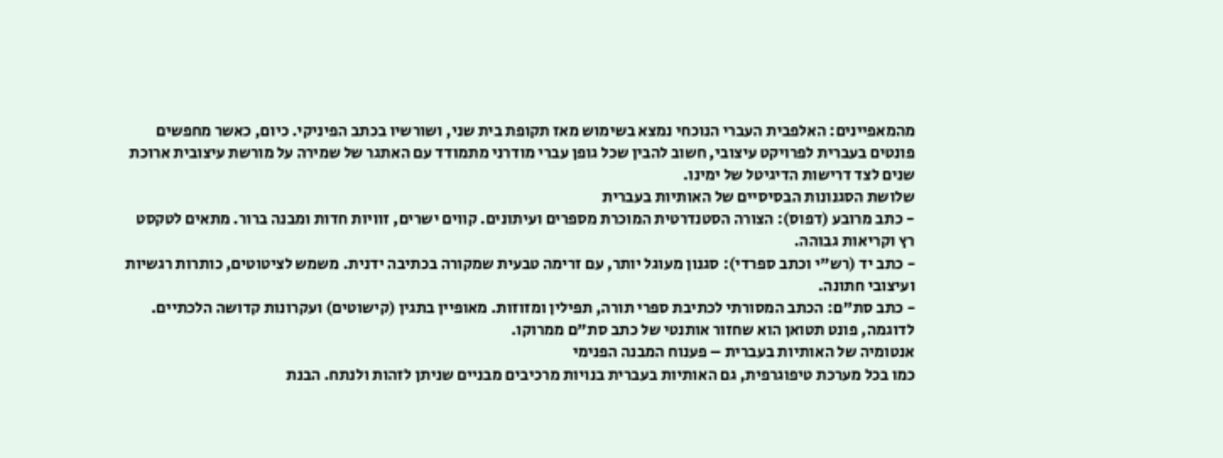מהמאפיינים: האלפבית העברי הנוכחי נמצא בשימוש מאז תקופת בית שני, ושורשיו בכתב הפיניקי. כיום, כאשר מחפשים פונטים בעברית לפרויקט עיצובי, חשוב להבין שכל גופן עברי מודרני מתמודד עם האתגר של שמירה על מורשת עיצובית ארוכת שנים לצד דרישות הדיגיטל של ימינו.
שלושת הסגנונות הבסיסיים של האותיות בעברית
- כתב מרובע (דפוס): הצורה הסטנדרטית המוכרת מספרים ועיתונים. קווים ישרים, זוויות חדות ומבנה ברור. מתאים לטקסט רץ וקריאות גבוהה.
- כתב יד (רש"י וכתב ספרדי): סגנון מעוגל יותר, עם זרימה טבעית שמקורה בכתיבה ידנית. משמש לציטוטים, כותרות רגשיות ועיצובי חתונה.
- כתב סת"ם: הכתב המסורתי לכתיבת ספרי תורה, תפילין ומזוזות. מאופיין בתגין (קישוטים) ועקרונות קדושה הלכתיים. לדוגמה, פונט תטואן הוא שחזור אותנטי של כתב סת"ם ממרוקו.
אנטומיה של האותיות בעברית – פענוח המבנה הפנימי
כמו בכל מערכת טיפוגרפית, גם האותיות בעברית בנויות מרכיבים מבניים שניתן לזהות ולנתח. הבנת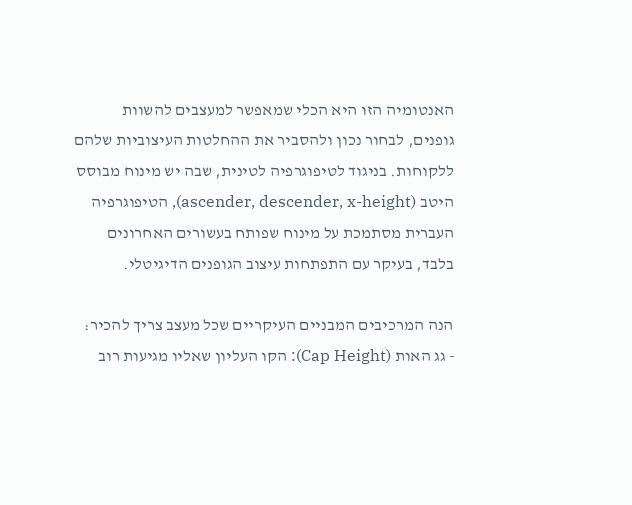האנטומיה הזו היא הכלי שמאפשר למעצבים להשוות גופנים, לבחור נכון ולהסביר את ההחלטות העיצוביות שלהם ללקוחות. בניגוד לטיפוגרפיה לטינית, שבה יש מינוח מבוסס היטב (ascender, descender, x-height), הטיפוגרפיה העברית מסתמכת על מינוח שפותח בעשורים האחרונים בלבד, בעיקר עם התפתחות עיצוב הגופנים הדיגיטלי.

הנה המרכיבים המבניים העיקריים שכל מעצב צריך להכיר:
- גג האות (Cap Height): הקו העליון שאליו מגיעות רוב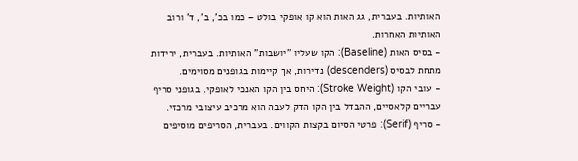האותיות. בעברית, גג האות הוא קו אופקי בולט – כמו בכ', ב', ד' ורוב האותיות האחרות.
- בסיס האות (Baseline): הקו שעליו "יושבות" האותיות. בעברית, ירידות מתחת לבסיס (descenders) נדירות, אך קיימות בגופנים מסוימים.
- עובי הקו (Stroke Weight): היחס בין הקו האנכי לאופקי. בגופני סריף עבריים קלאסיים, ההבדל בין הקו הדק לעבה הוא מרכיב עיצובי מרכזי.
- סריף (Serif): פרטי הסיום בקצות הקווים. בעברית, הסריפים מוסיפים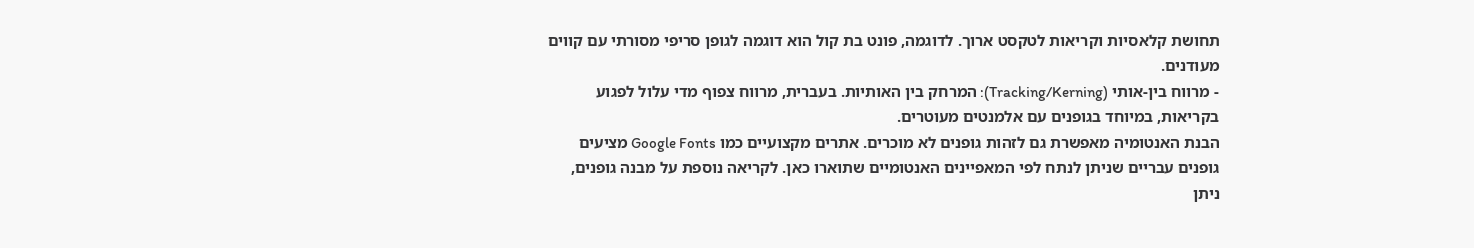תחושת קלאסיות וקריאות לטקסט ארוך. לדוגמה, פונט בת קול הוא דוגמה לגופן סריפי מסורתי עם קווים מעודנים.
- מרווח בין-אותי (Tracking/Kerning): המרחק בין האותיות. בעברית, מרווח צפוף מדי עלול לפגוע בקריאות, במיוחד בגופנים עם אלמנטים מעוטרים.
הבנת האנטומיה מאפשרת גם לזהות גופנים לא מוכרים. אתרים מקצועיים כמו Google Fonts מציעים גופנים עבריים שניתן לנתח לפי המאפיינים האנטומיים שתוארו כאן. לקריאה נוספת על מבנה גופנים, ניתן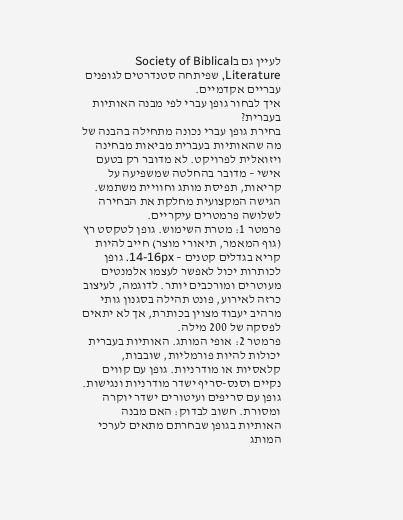לעיין גם בSociety of Biblical Literature, שפיתחה סטנדרטים לגופנים עבריים אקדמיים.
איך לבחור גופן עברי לפי מבנה האותיות בעברית?
בחירת גופן עברי נכונה מתחילה בהבנה של מה שהאותיות בעברית מביאות מבחינה ויזואלית לפרויקט. לא מדובר רק בטעם אישי – מדובר בהחלטה שמשפיעה על קריאות, תפיסת מותג וחוויית משתמש. הגישה המקצועית מחלקת את הבחירה לשלושה פרמטרים עיקריים.
פרמטר 1: מטרת השימוש. גופן לטקסט רץ (גוף המאמר, תיאורי מוצר) חייב להיות קריא בגדלים קטנים – 14-16px. גופן לכותרות יכול לאפשר לעצמו אלמנטים מעוטרים ומורכבים יותר. לדוגמה, לעיצוב כרזה לאירוע, פונט תהילה בסגנון גותי מרהיב יעבוד מצוין בכותרת, אך לא יתאים לפסקה של 200 מילה.
פרמטר 2: אופי המותג. האותיות בעברית יכולות להיות פורמליות, שובבות, קלאסיות או מודרניות. גופן עם קווים נקיים וסנס-סריף ישדר מודרניות ונגישות. גופן עם סריפים ועיטורים ישדר יוקרה ומסורת. חשוב לבדוק: האם מבנה האותיות בגופן שבחרתם מתאים לערכי המותג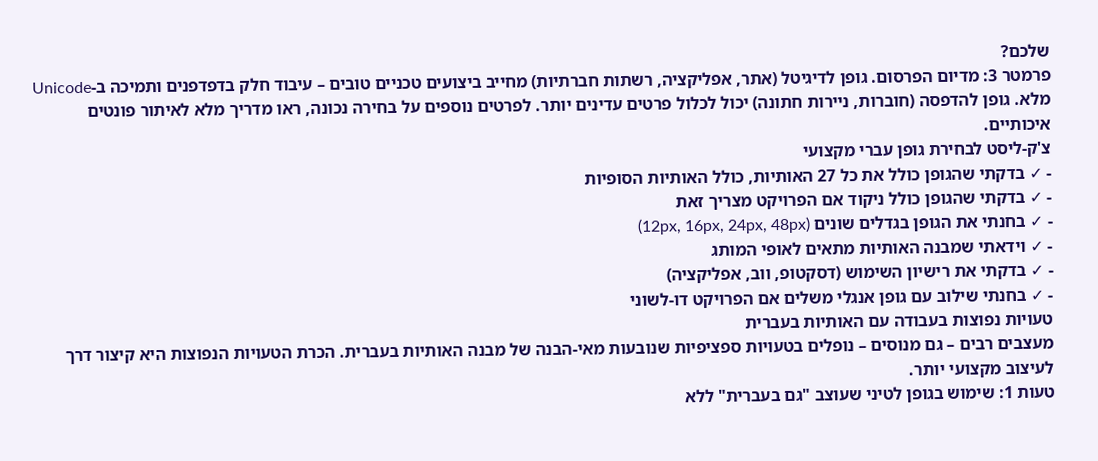שלכם?
פרמטר 3: מדיום הפרסום. גופן לדיגיטל (אתר, אפליקציה, רשתות חברתיות) מחייב ביצועים טכניים טובים – עיבוד חלק בדפדפנים ותמיכה ב-Unicode מלא. גופן להדפסה (חוברות, ניירות חתונה) יכול לכלול פרטים עדינים יותר. לפרטים נוספים על בחירה נכונה, ראו מדריך מלא לאיתור פונטים איכותיים.
צ'ק-ליסט לבחירת גופן עברי מקצועי
- ✓ בדקתי שהגופן כולל את כל 27 האותיות, כולל האותיות הסופיות
- ✓ בדקתי שהגופן כולל ניקוד אם הפרויקט מצריך זאת
- ✓ בחנתי את הגופן בגדלים שונים (12px, 16px, 24px, 48px)
- ✓ וידאתי שמבנה האותיות מתאים לאופי המותג
- ✓ בדקתי את רישיון השימוש (דסקטופ, ווב, אפליקציה)
- ✓ בחנתי שילוב עם גופן אנגלי משלים אם הפרויקט דו-לשוני
טעויות נפוצות בעבודה עם האותיות בעברית
מעצבים רבים – גם מנוסים – נופלים בטעויות ספציפיות שנובעות מאי-הבנה של מבנה האותיות בעברית. הכרת הטעויות הנפוצות היא קיצור דרך לעיצוב מקצועי יותר.
טעות 1: שימוש בגופן לטיני שעוצב "גם בעברית" ללא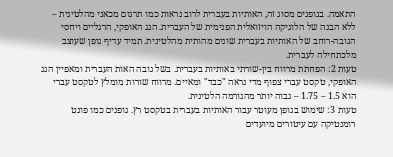התאמה. בגופנים מסוג זה, האותיות בעברית לרוב נראות כמו תרגום מכאני מהלטינית – ללא הבנה של הלוגיקה הויזואלית הפנימית של העברית. הגג האופקי, הרגליים ויחסי הגובה-רוחב של האותיות בעברית שונים מהותית מהלטינית. תמיד עדיף גופן שעוצב מלכתחילה לעברית.
טעות 2: הפחתת מרווח בין-שורתי באותיות בעברית. בשל גובה האות העברית ומאפיין הגג האופקי, טקסט עברי צפוף מדי נראה "כבד" ומאיים. מרווח שורות מומלץ לטקסט עברי הוא 1.5 – 1.75 – גבוה יותר מהנורמה הלטינית.
טעות 3: שימוש בגופן מעוטר עבור האותיות בעברית בטקסט רץ. גופנים כמו פונט רומנטיקה עם עיטורים מיועדים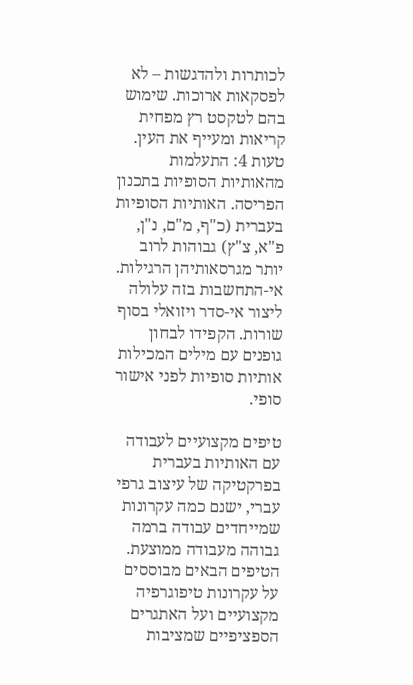לכותרות ולהדגשות – לא לפסקאות ארוכות. שימוש בהם לטקסט רץ מפחית קריאות ומעייף את העין.
טעות 4: התעלמות מהאותיות הסופיות בתכנון הפריסה. האותיות הסופיות בעברית (כ"ף, מ"ם, נ"ן, פ"א, צ"ץ) גבוהות לרוב יותר מגרסאותיהן הרגילות. אי-התחשבות בזה עלולה ליצור אי-סדר ויזואלי בסוף שורות. הקפידו לבחון גופנים עם מילים המכילות אותיות סופיות לפני אישור סופי.

טיפים מקצועיים לעבודה עם האותיות בעברית
בפרקטיקה של עיצוב גרפי עברי, ישנם כמה עקרונות שמייחדים עבודה ברמה גבוהה מעבודה ממוצעת. הטיפים הבאים מבוססים על עקרונות טיפוגרפיה מקצועיים ועל האתגרים הספציפיים שמציבות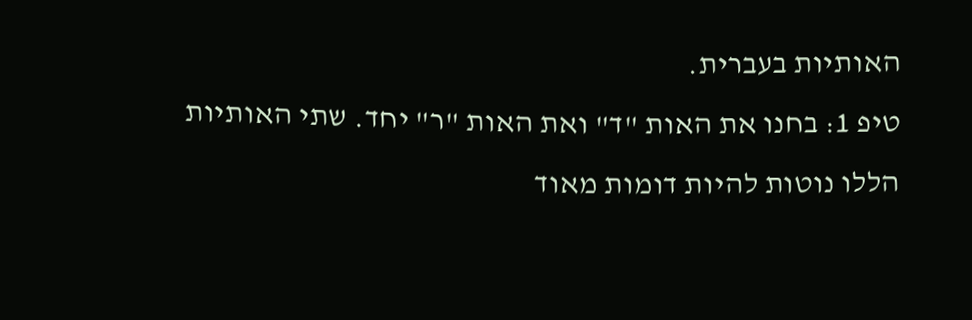האותיות בעברית.
טיפ 1: בחנו את האות "ד" ואת האות "ר" יחד. שתי האותיות הללו נוטות להיות דומות מאוד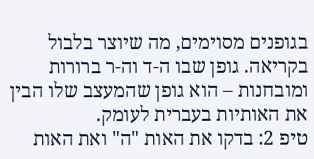בגופנים מסוימים, מה שיוצר בלבול בקריאה. גופן שבו ה-ד וה-ר ברורות ומובחנות – הוא גופן שהמעצב שלו הבין את האותיות בעברית לעומק.
טיפ 2: בדקו את האות "ה" ואת האות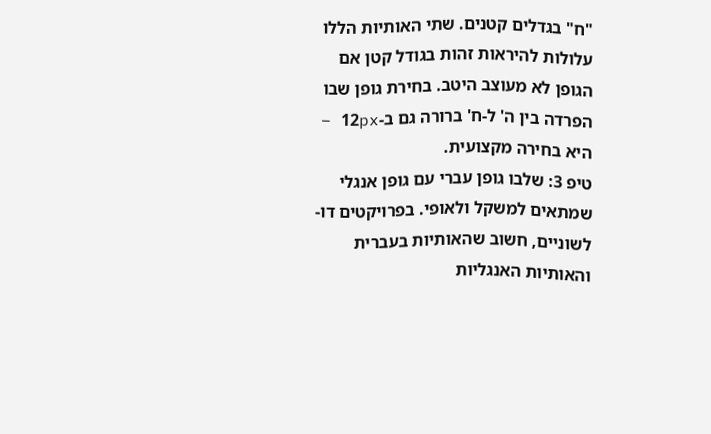"ח" בגדלים קטנים. שתי האותיות הללו עלולות להיראות זהות בגודל קטן אם הגופן לא מעוצב היטב. בחירת גופן שבו הפרדה בין ה' ל-ח' ברורה גם ב-12px – היא בחירה מקצועית.
טיפ 3: שלבו גופן עברי עם גופן אנגלי שמתאים למשקל ולאופי. בפרויקטים דו-לשוניים, חשוב שהאותיות בעברית והאותיות האנגליות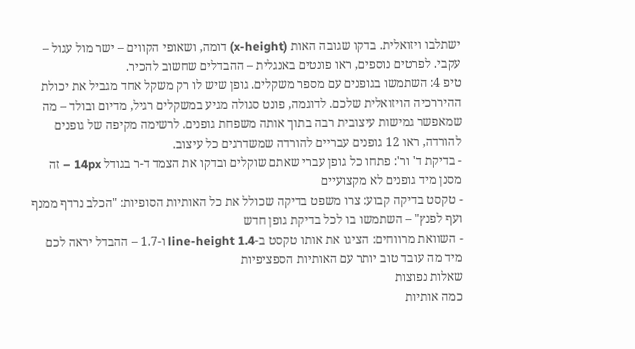ישתלבו ויזואלית. בדקו שגובה האות (x-height) דומה, ושאופי הקווים – ישר מול עגול – עקבי. לפרטים נוספים, ראו פונטים באנגלית – ההבדלים שחשוב להכיר.
טיפ 4: השתמשו בגופנים עם מספר משקלים. גופן שיש לו רק משקל אחד מגביל את יכולת ההיררכיה הויזואלית שלכם. לדוגמה, פונט סגולה מגיע במשקלים רגיל, מדיום ובולד – מה שמאפשר גמישות עיצובית רבה בתוך אותה משפחת גופנים. לרשימה מקיפה של גופנים להורדה, ראו 12 גופנים עבריים להורדה שמשדרגים כל עיצוב.
- בדיקת ד' ור': פתחו כל גופן עברי שאתם שוקלים ובדקו את הצמד ד-ר בגודל 14px – זה מסנן מיד גופנים לא מקצועיים
- טקסט בדיקה קבוע: צרו משפט בדיקה שכולל את כל האותיות הסופיות: "הכלב נרדף ממנף ועף לפנץ" – השתמשו בו לכל בדיקת גופן חדש
- השוואת מרווחים: הציגו את אותו טקסט ב-line-height 1.4 ו-1.7 – ההבדל יראה לכם מיד מה עובד טוב יותר עם האותיות הספציפיות
שאלות נפוצות
כמה אותיות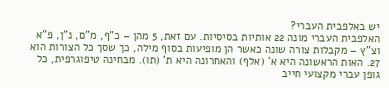יש באלפבית העברי?
האלפבית העברי מונה 22 אותיות בסיסיות. עם זאת, 5 מהן – כ"ף, מ"ם, נ"ן, פ"א וצ"ץ – מקבלות צורה שונה כאשר הן מופיעות בסוף מילה, כך שסך כל הצורות הוא 27. האות הראשונה היא א' (אלף) והאחרונה היא ת' (תו). מבחינה טיפוגרפית, כל גופן עברי מקצועי חייב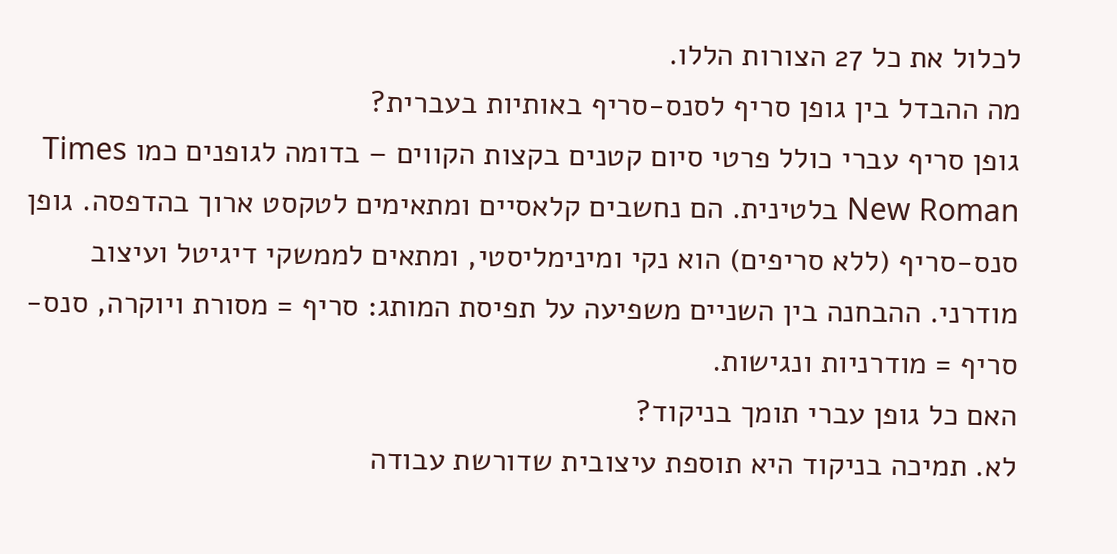לכלול את כל 27 הצורות הללו.
מה ההבדל בין גופן סריף לסנס-סריף באותיות בעברית?
גופן סריף עברי כולל פרטי סיום קטנים בקצות הקווים – בדומה לגופנים כמו Times New Roman בלטינית. הם נחשבים קלאסיים ומתאימים לטקסט ארוך בהדפסה. גופן סנס-סריף (ללא סריפים) הוא נקי ומינימליסטי, ומתאים לממשקי דיגיטל ועיצוב מודרני. ההבחנה בין השניים משפיעה על תפיסת המותג: סריף = מסורת ויוקרה, סנס-סריף = מודרניות ונגישות.
האם כל גופן עברי תומך בניקוד?
לא. תמיכה בניקוד היא תוספת עיצובית שדורשת עבודה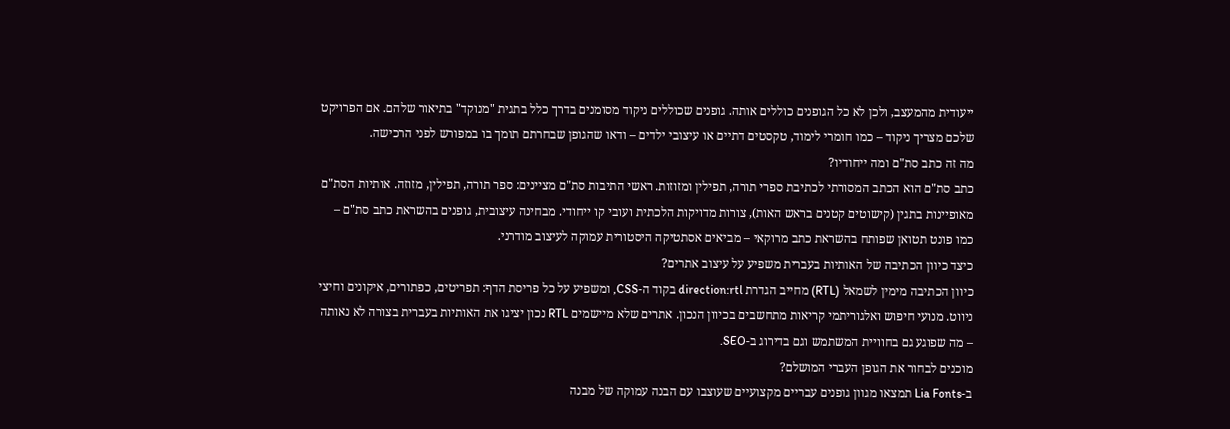ייעודית מהמעצב, ולכן לא כל הגופנים כוללים אותה. גופנים שכוללים ניקוד מסומנים בדרך כלל בתגית "מנוקד" בתיאור שלהם. אם הפרויקט שלכם מצריך ניקוד – כמו חומרי לימוד, טקסטים דתיים או עיצובי ילדים – ודאו שהגופן שבחרתם תומך בו במפורש לפני הרכישה.
מה זה כתב סת"ם ומה ייחודיו?
כתב סת"ם הוא הכתב המסורתי לכתיבת ספרי תורה, תפילין ומזוזות. ראשי התיבות סת"ם מציינים: ספר תורה, תפילין, מזוזה. אותיות הסת"ם מאופיינות בתגין (קישוטים קטנים בראש האות), צורות מדויקות הלכתית ועובי קו ייחודי. מבחינה עיצובית, גופנים בהשראת כתב סת"ם – כמו פונט תטואן שפותח בהשראת כתב מרוקאי – מביאים אסתטיקה היסטורית עמוקה לעיצוב מודרני.
כיצד כיוון הכתיבה של האותיות בעברית משפיע על עיצוב אתרים?
כיוון הכתיבה מימין לשמאל (RTL) מחייב הגדרת direction:rtl בקוד ה-CSS, ומשפיע על כל פריסת הדף: תפריטים, כפתורים, איקונים וחיצי ניווט. מנועי חיפוש ואלגוריתמי קריאות מתחשבים בכיוון הנכון. אתרים שלא מיישמים RTL נכון יציגו את האותיות בעברית בצורה לא נאותה – מה שפוגע גם בחוויית המשתמש וגם בדירוג ב-SEO.
מוכנים לבחור את הגופן העברי המושלם?
ב-Lia Fonts תמצאו מגוון גופנים עבריים מקצועיים שעוצבו עם הבנה עמוקה של מבנה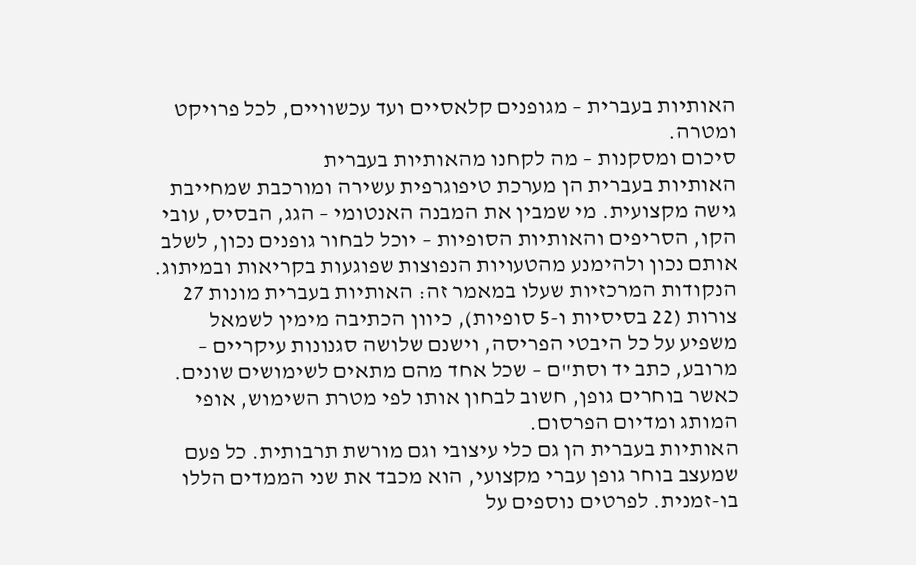האותיות בעברית – מגופנים קלאסיים ועד עכשוויים, לכל פרויקט ומטרה.
סיכום ומסקנות – מה לקחנו מהאותיות בעברית
האותיות בעברית הן מערכת טיפוגרפית עשירה ומורכבת שמחייבת גישה מקצועית. מי שמבין את המבנה האנטומי – הגג, הבסיס, עובי הקו, הסריפים והאותיות הסופיות – יוכל לבחור גופנים נכון, לשלב אותם נכון ולהימנע מהטעויות הנפוצות שפוגעות בקריאות ובמיתוג.
הנקודות המרכזיות שעלו במאמר זה: האותיות בעברית מונות 27 צורות (22 בסיסיות ו-5 סופיות), כיוון הכתיבה מימין לשמאל משפיע על כל היבטי הפריסה, וישנם שלושה סגנונות עיקריים – מרובע, כתב יד וסת"ם – שכל אחד מהם מתאים לשימושים שונים. כאשר בוחרים גופן, חשוב לבחון אותו לפי מטרת השימוש, אופי המותג ומדיום הפרסום.
האותיות בעברית הן גם כלי עיצובי וגם מורשת תרבותית. כל פעם שמעצב בוחר גופן עברי מקצועי, הוא מכבד את שני הממדים הללו בו-זמנית. לפרטים נוספים על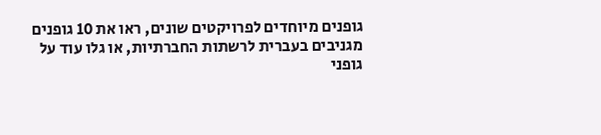גופנים מיוחדים לפרויקטים שונים, ראו את 10 גופנים מגניבים בעברית לרשתות החברתיות, או גלו עוד על גופני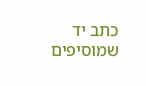כתב יד שמוסיפים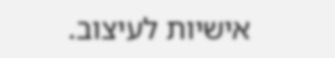אישיות לעיצוב.